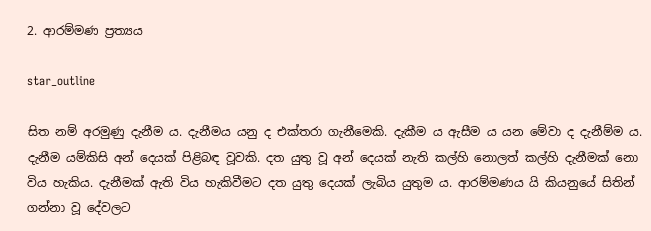2. ආරම්මණ ප්‍රත්‍යය

star_outline

සිත නම් අරමුණු දැනීම ය. දැනීමය යනු ද එක්තරා ගැනීමෙකි. දැකීම ය ඇසීම ය යන මේවා ද දැනීම්ම ය. දැනීම යම්කිසි අන් දෙයක් පිළිබඳ වූවකි. දත යුතු වූ අන් දෙයක් නැති කල්හි නොලත් කල්හි දැනීමක් නො විය හැකිය. දැනීමක් ඇති විය හැකිවීමට දත යුතු දෙයක් ලැබිය යුතුම ය. ආරම්මණය යි කියනුයේ සිතින් ගන්නා වූ දේවලට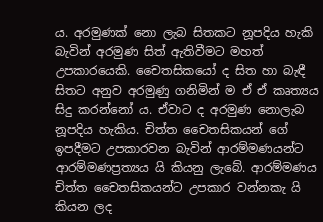ය. අරමුණක් නො ලැබ සිතකට නූපදිය හැකි බැවින් අරමුණ සිත් ඇතිවීමට මහත් උපකාරයෙකි. චෛතසිකයෝ ද සිත හා බැඳී සිතට අනුව අරමුණු ගනිමින් ම ඒ ඒ කෘත්‍යය සිදු කරන්නෝ ය. ඒවාට ද අරමුණ නොලැබ නූපදිය හැකිය. චිත්ත චෛතසිකයන් ගේ ඉපදීමට උපකාරවන බැවින් ආරම්මණයන්ට ආරම්මණප්‍රත්‍යය යි කියනු ලැබේ. ආරම්මණය චිත්ත චෛතසිකයන්ට උපකාර වන්නකැ යි කියන ලද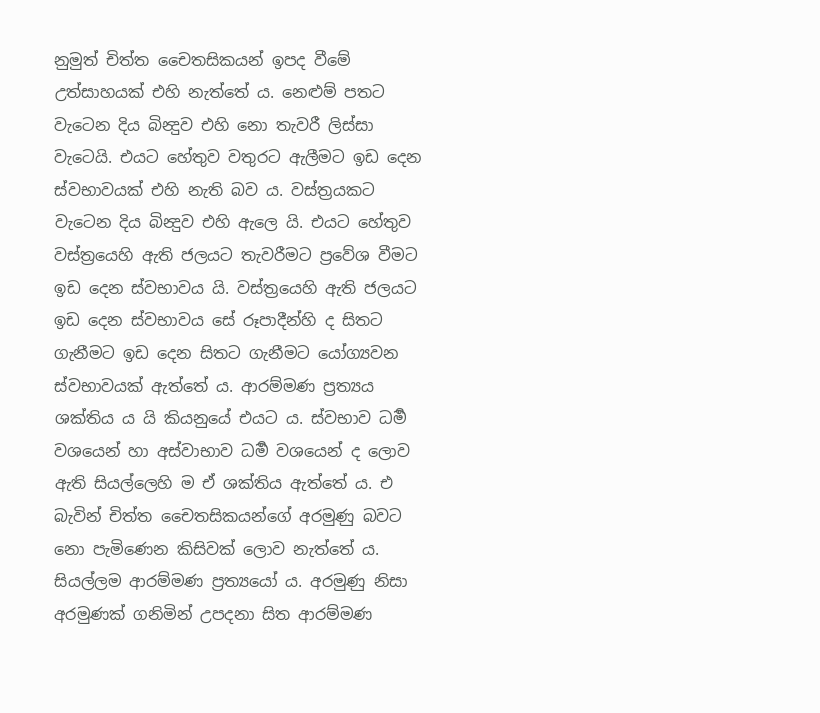නුමුත් චිත්ත චෛතසිකයන් ඉපද වීමේ උත්සාහයක් එහි නැත්තේ ය. නෙළුම් පතට වැටෙන දිය බින්‍දුව එහි නො තැවරී ලිස්සා වැටෙයි. එයට හේතුව වතුරට ඇලීමට ඉඩ දෙන ස්වභාවයක් එහි නැති බව ය. වස්ත්‍රයකට වැටෙන දිය බින්‍දුව එහි ඇලෙ යි. එයට හේතුව වස්ත්‍රයෙහි ඇති ජලයට තැවරීමට ප්‍රවේශ වීමට ඉඩ දෙන ස්වභාවය යි. වස්ත්‍රයෙහි ඇති ජලයට ඉඩ දෙන ස්වභාවය සේ රූපාදීන්හි ද සිතට ගැනීමට ඉඩ දෙන සිතට ගැනීමට යෝග්‍යවන ස්වභාවයක් ඇත්තේ ය. ආරම්මණ ප්‍රත්‍යය ශක්තිය ය යි කියනුයේ එයට ය. ස්වභාව ධර්‍ම වශයෙන් හා අස්වාභාව ධර්‍ම වශයෙන් ද ලොව ඇති සියල්ලෙහි ම ඒ ශක්තිය ඇත්තේ ය. එ බැවින් චිත්ත චෛතසිකයන්ගේ අරමුණු බවට නො පැමිණෙන කිසිවක් ලොව නැත්තේ ය. සියල්ලම ආරම්මණ ප්‍රත්‍යයෝ ය. අරමුණු නිසා අරමුණක් ගනිමින් උපදනා සිත ආරම්මණ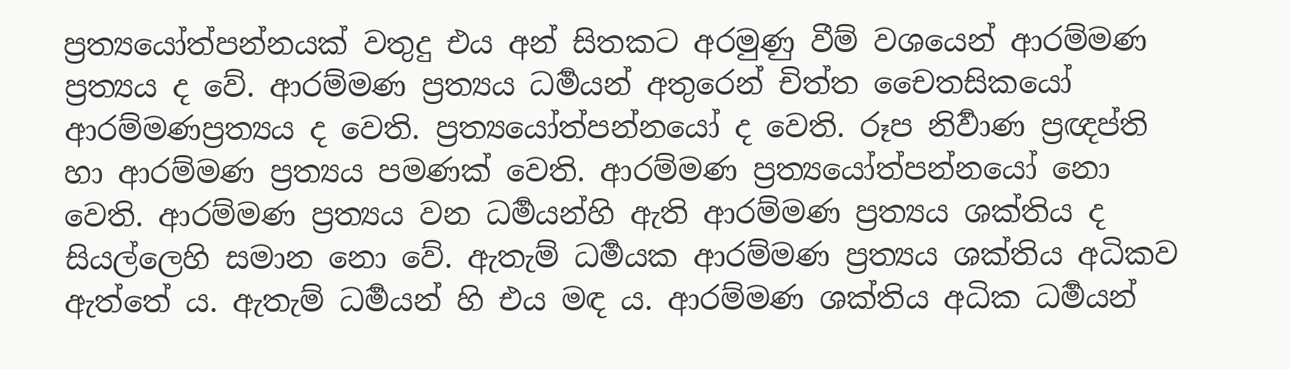ප්‍රත්‍යයෝත්පන්නයක් වතුදු එය අන් සිතකට අරමුණු වීම් වශයෙන් ආරම්මණ ප්‍රත්‍යය ද වේ. ආරම්මණ ප්‍රත්‍යය ධර්‍මයන් අතුරෙන් චිත්ත චෛතසිකයෝ ආරම්මණප්‍රත්‍යය ද වෙති. ප්‍රත්‍යයෝත්පන්නයෝ ද වෙති. රූප නිර්‍වාණ ප්‍රඥප්ති හා ආරම්මණ ප්‍රත්‍යය පමණක් වෙති. ආරම්මණ ප්‍රත්‍යයෝත්පන්නයෝ නො වෙති. ආරම්මණ ප්‍රත්‍යය වන ධර්‍මයන්හි ඇති ආරම්මණ ප්‍රත්‍යය ශක්තිය ද සියල්ලෙහි සමාන නො වේ. ඇතැම් ධර්‍මයක ආරම්මණ ප්‍රත්‍යය ශක්තිය අධිකව ඇත්තේ ය. ඇතැම් ධර්‍මයන් හි එය මඳ ය. ආරම්මණ ශක්තිය අධික ධර්‍මයන්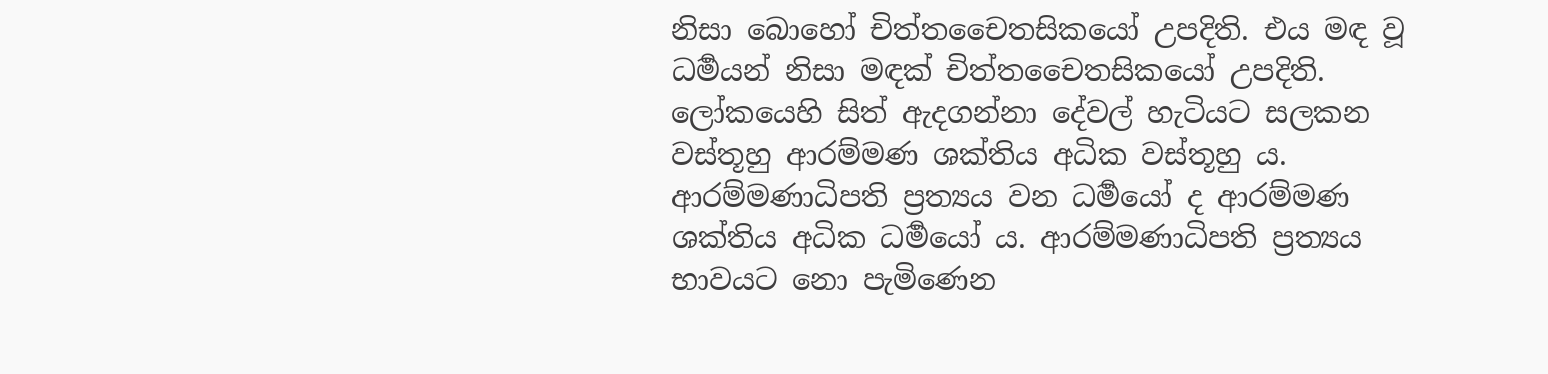නිසා බොහෝ චිත්තචෛතසිකයෝ උපදිති. එය මඳ වූ ධර්‍මයන් නිසා මඳක් චිත්තචෛතසිකයෝ උපදිති. ලෝකයෙහි සිත් ඇදගන්නා දේවල් හැටියට සලකන වස්තූහු ආරම්මණ ශක්තිය අධික වස්තූහු ය. ආරම්මණාධිපති ප්‍රත්‍යය වන ධර්‍මයෝ ද ආරම්මණ ශක්තිය අධික ධර්‍මයෝ ය. ආරම්මණාධිපති ප්‍රත්‍යය භාවයට නො පැමිණෙන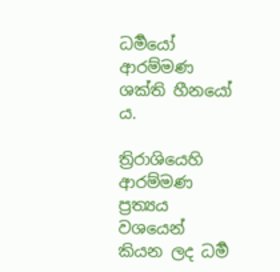ධර්‍මයෝ ආරම්මණ ශක්ති හීනයෝ ය.

ත්‍රිරාශියෙහි ආරම්මණ ප්‍රත්‍යය වශයෙන් කියන ලද ධර්‍ම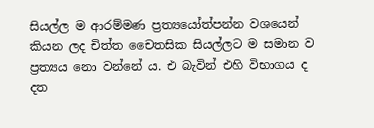සියල්ල ම ආරම්මණ ප්‍රත්‍යයෝත්පන්න වශයෙන් කියන ලද චිත්ත චෛතසික සියල්ලට ම සමාන ව ප්‍රත්‍යය නො වන්නේ ය. එ බැවින් එහි විභාගය ද දත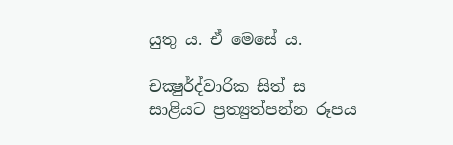යුතු ය. ඒ මෙසේ ය.

චක්‍ෂුර්ද්වාරික සිත් ස සාළියට ප්‍රත්‍යුත්පන්න රූපය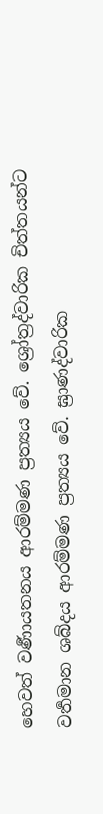හෙවත් වර්‍ණායතනය ආරම්මණ ප්‍රත්‍යය වේ. ශ්‍රෝත්‍රද්වාරික චිත්තයන්ට වර්‍තමාන ශබ්දය ආරම්මණ ප්‍රත්‍යය වේ. ඝ්‍රාණද්වාරික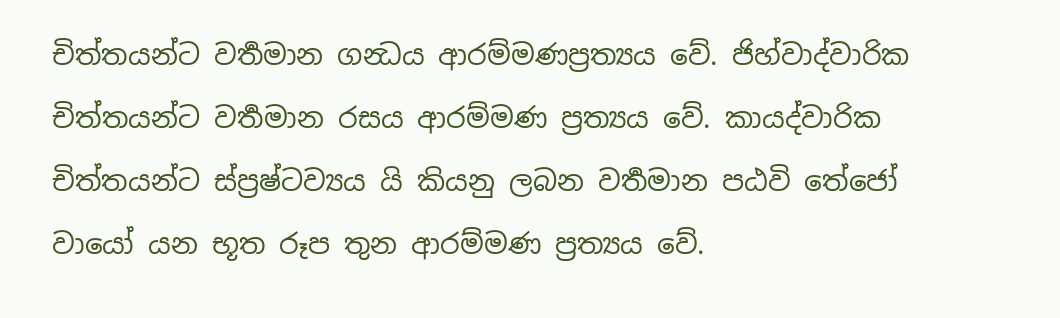චිත්තයන්ට වර්‍තමාන ගන්‍ධය ආරම්මණප්‍රත්‍යය වේ. ජිහ්වාද්වාරික චිත්තයන්ට වර්‍තමාන රසය ආරම්මණ ප්‍රත්‍යය වේ. කායද්වාරික චිත්තයන්ට ස්ප්‍රෂ්ටව්‍යය යි කියනු ලබන වර්‍තමාන පඨවි තේජෝ වායෝ යන භූත රූප තුන ආරම්මණ ප්‍රත්‍යය වේ.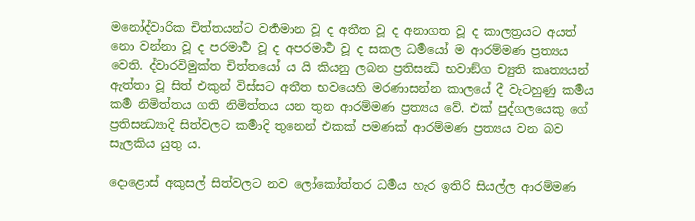මනෝද්වාරික චිත්තයන්ට වර්‍තමාන වූ ද අතීත වූ ද අනාගත වූ ද කාලත්‍රයට අයත් නො වන්නා වූ ද පරමාර්‍ථ වූ ද අපරමාර්‍ථ වූ ද සකල ධර්‍මයෝ ම ආරම්මණ ප්‍රත්‍යය වෙති. ද්වාරවිමුක්ත චිත්තයෝ ය යි කියනු ලබන ප්‍රතිසන්‍ධි භවාඞ්ග ච්‍යුති කෘත්‍යයන් ඇත්තා වූ සිත් එකුන් විස්සට අතීත භවයෙහි මරණාසන්න කාලයේ දී වැටහුණු කර්‍මය කර්‍ම නිමිත්තය ගති නිමිත්තය යන තුන ආරම්මණ ප්‍රත්‍යය වේ. එක් පුද්ගලයෙකු ගේ ප්‍රතිසන්‍ධ්‍යාදි සිත්වලට කර්‍මාදි තුනෙන් එකක් පමණක් ආරම්මණ ප්‍රත්‍යය වන බව සැලකිය යුතු ය.

දොළොස් අකුසල් සිත්වලට නව ලෝකෝත්තර ධර්‍මය හැර ඉතිරි සියල්ල ආරම්මණ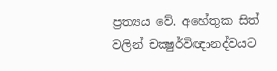ප්‍රත්‍යය වේ. අහේතුක සිත් වලින් චක්‍ෂුර්විඥානද්වයට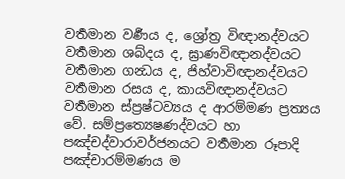වර්‍තමාන වර්‍ණය ද, ශ්‍රෝත්‍ර විඥානද්වයට වර්‍තමාන ශබ්දය ද, ඝ්‍රාණවිඥානද්වයට වර්‍තමාන ගන්‍ධය ද, ජිහ්වාවිඥානද්වයට වර්‍තමාන රසය ද, කායවිඥානද්වයට වර්‍තමාන ස්ප්‍රෂ්ටව්‍යය ද ආරම්මණ ප්‍රත්‍යය වේ. සම්ප්‍රත්‍යෙෂණද්වයට හා පඤ්චද්වාරාවර්ජනයට වර්‍තමාන රූපාදි පඤ්චාරම්මණය ම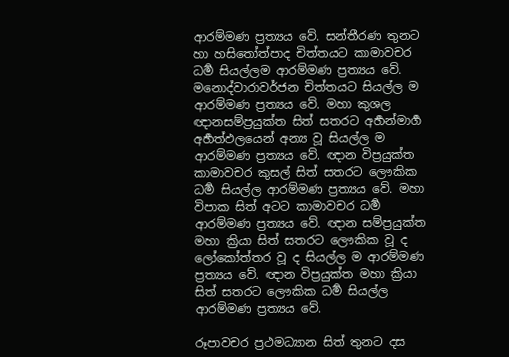ආරම්මණ ප්‍රත්‍යය වේ. සන්තීරණ තුනට හා හසිතෝත්පාද චිත්තයට කාමාවචර ධර්‍ම සියල්ලම ආරම්මණ ප්‍රත්‍යය වේ. මනොද්වාරාවර්ජන චිත්තයට සියල්ල ම ආරම්මණ ප්‍රත්‍යය වේ. මහා කුශල ඥානසම්ප්‍රයුක්ත සිත් සතරට අර්‍හන්මාර්‍ග අර්‍හත්ඵලයෙන් අන්‍ය වූ සියල්ල ම ආරම්මණ ප්‍රත්‍යය වේ. ඥාන විප්‍රයුක්ත කාමාවචර කුසල් සිත් සතරට ලෞකික ධර්‍ම සියල්ල ආරම්මණ ප්‍රත්‍යය වේ. මහා විපාක සිත් අටට කාමාවචර ධර්‍ම ආරම්මණ ප්‍රත්‍යය වේ. ඥාන සම්ප්‍රයුක්ත මහා ක්‍රියා සිත් සතරට ලෞකික වූ ද ලෝකෝත්තර වූ ද සියල්ල ම ආරම්මණ ප්‍රත්‍යය වේ. ඥාන විප්‍රයුක්ත මහා ක්‍රියා සිත් සතරට ලෞකික ධර්‍ම සියල්ල ආරම්මණ ප්‍රත්‍යය වේ.

රූපාවචර ප්‍රථමධ්‍යාන සිත් තුනට දස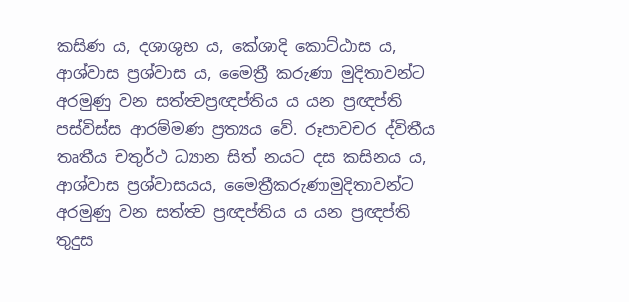කසිණ ය, දශාශුභ ය, කේශාදි කොට්ඨාස ය, ආශ්වාස ප්‍රශ්වාස ය, මෛත්‍රී කරුණා මුදිතාවන්ට අරමුණු වන සත්ත්‍වප්‍රඥප්තිය ය යන ප්‍රඥප්ති පස්විස්ස ආරම්මණ ප්‍රත්‍යය වේ. රූපාවචර ද්විතීය තෘතීය චතුර්ථ ධ්‍යාන සිත් නයට දස කසිනය ය, ආශ්වාස ප්‍රශ්වාසයය, මෛත්‍රීකරුණාමුදිතාවන්ට අරමුණු වන සත්ත්‍ව ප්‍රඥප්තිය ය යන ප්‍රඥප්ති තුදුස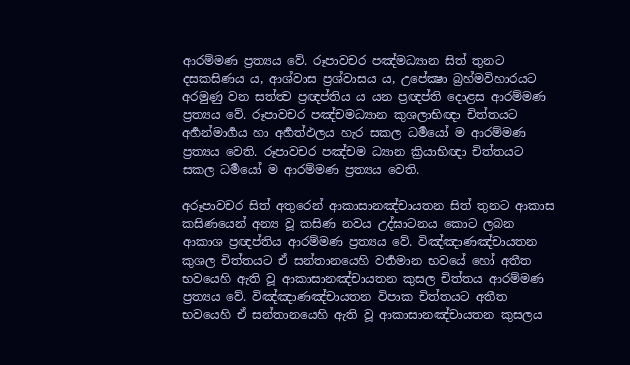ආරම්මණ ප්‍රත්‍යය වේ. රූපාවචර පඤ්මධ්‍යාන සිත් තුනට දසකසිණය ය, ආශ්වාස ප්‍රශ්වාසය ය, උපේක්‍ෂා බ්‍රහ්මවිහාරයට අරමුණු වන සත්ත්‍ව ප්‍රඥප්තිය ය යන ප්‍රඥප්ති දොළස ආරම්මණ ප්‍රත්‍යය වේ. රූපාවචර පඤ්චමධ්‍යාන කුශලාභිඥා චිත්තයට අර්‍හන්මාර්‍ගය හා අර්‍හත්ඵලය හැර සකල ධර්‍මයෝ ම ආරම්මණ ප්‍රත්‍යය වෙති. රූපාවචර පඤ්චම ධ්‍යාන ක්‍රියාභිඥා චිත්තයට සකල ධර්‍මයෝ ම ආරම්මණ ප්‍රත්‍යය වෙති.

අරූපාවචර සිත් අතුරෙන් ආකාසානඤ්චායතන සිත් තුනට ආකාස කසිණයෙන් අන්‍ය වූ කසිණ නවය උද්ඝාටනය කොට ලබන ආකාශ ප්‍රඥප්තිය ආරම්මණ ප්‍රත්‍යය වේ. විඤ්ඤාණඤ්චායතන කුශල චිත්තයට ඒ සන්තානයෙහි වර්‍තමාන භවයේ හෝ අතීත භවයෙහි ඇති වූ ආකාසානඤ්චායතන කුසල චිත්තය ආරම්මණ ප්‍රත්‍යය වේ. විඤ්ඤාණඤ්චායතන විපාක චිත්තයට අතීත භවයෙහි ඒ සන්තානයෙහි ඇති වූ ආකාසානඤ්චායතන කුසලය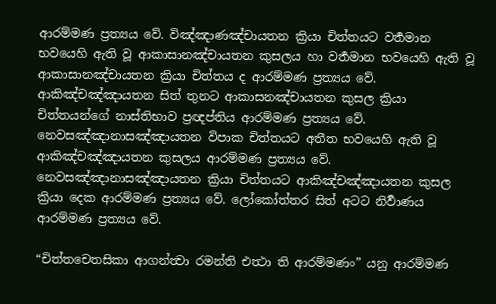ආරම්මණ ප්‍රත්‍යය වේ. විඤ්ඤාණඤ්චායතන ක්‍රියා චිත්තයට වර්‍තමාන භවයෙහි ඇති වූ ආකාසානඤ්චායතන කුසලය හා වර්‍තමාන භවයෙහි ඇති වූ ආකාසානඤ්චායතන ක්‍රියා චිත්තය ද ආරම්මණ ප්‍රත්‍යය වේ. ආකිඤ්චඤ්ඤායතන සිත් තුනට ආකාසනඤ්චායතන කුසල ක්‍රියා චිත්තයන්ගේ නාස්තිභාව ප්‍රඥප්තිය ආරම්මණ ප්‍රත්‍යය වේ. නෙවසඤ්ඤානාසඤ්ඤායතන විපාක චිත්තයට අතීත භවයෙහි ඇති වූ ආකිඤ්චඤ්ඤායතන කුසලය ආරම්මණ ප්‍රත්‍යය වේ. නෙවසඤ්ඤානාසඤ්ඤායතන ක්‍රියා චිත්තයට ආකිඤ්චඤ්ඤායතන කුසල ක්‍රියා දෙක ආරම්මණ ප්‍රත්‍යය වේ. ලෝකෝත්තර සිත් අටට නිර්‍වාණය ආරම්මණ ප්‍රත්‍යය වේ.

“චිත්තචෙතසිකා ආගන්ත්‍වා රමන්ති එත්‍ථා ති ආරම්මණං” යනු ආරම්මණ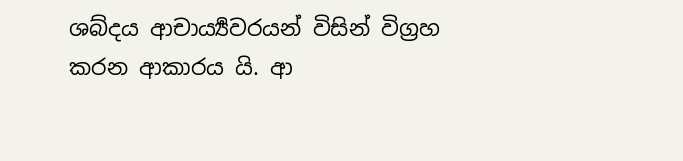ශබ්දය ආචාර්‍ය්‍යවරයන් විසින් විග්‍රහ කරන ආකාරය යි. ආ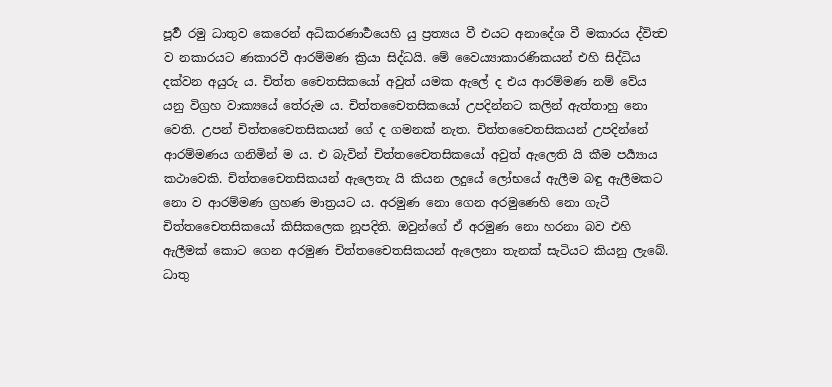පූර්‍ව රමු ධාතුව කෙරෙන් අධිකරණාර්‍ථයෙහි යු ප්‍රත්‍යය වී එයට අනාදේශ වී මකාරය ද්විත්‍ව ව නකාරයට ණකාරවී ආරම්මණ ක්‍රියා සිද්ධයි. මේ වෛය්‍යාකාරණිකයන් එහි සිද්ධිය දක්වන අයුරු ය. චිත්ත චෛතසිකයෝ අවුත් යමක ඇලේ ද එය ආරම්මණ නම් වේය යනු විග්‍රහ වාක්‍යයේ තේරුම ය. චිත්තචෛතසිකයෝ උපදින්නට කලින් ඇත්තාහු නො වෙති. උපන් චිත්තචෛතසිකයන් ගේ ද ගමනක් නැත. චිත්තචෛතසිකයන් උපදින්නේ ආරම්මණය ගනිමින් ම ය. එ බැවින් චිත්තචෛතසිකයෝ අවුත් ඇලෙති යි කීම පර්‍ය්‍යාය කථාවෙකි. චිත්තචෛතසිකයන් ඇලෙතැ යි කියන ලදුයේ ලෝභයේ ඇලීම බඳු ඇලීමකට නො ව ආරම්මණ ග්‍රහණ මාත්‍රයට ය. අරමුණ නො ගෙන අරමුණෙහි නො ගැටී චිත්තචෛතසිකයෝ කිසිකලෙක නූපදිති. ඔවුන්ගේ ඒ අරමුණ නො හරනා බව එහි ඇලීමක් කොට ගෙන අරමුණ චිත්තචෛතසිකයන් ඇලෙනා තැනක් සැටියට කියනු ලැබේ. ධාතු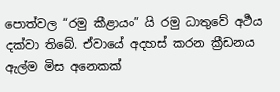පොත්වල “රමු කීළායං” යි රමු ධාතුවේ අර්‍ථය දක්වා තිබේ. ඒවායේ අදහස් කරන ක්‍රීඩනය ඇල්ම මිස අනෙකක්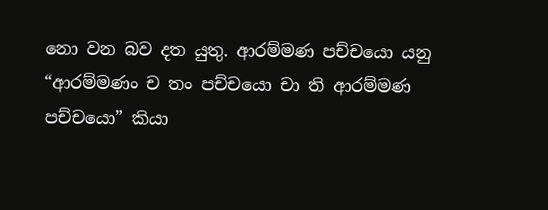නො වන බව දත යුතු. ආරම්මණ පච්චයො යනු “ආරම්මණං ච තං පච්චයො චා ති ආරම්මණ පච්චයො” කියා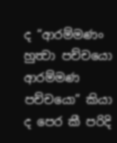ද “ආරම්මණං හුත්‍වා පච්චයො ආරම්මණ පච්චයො” කියා ද පෙර කී පරිදි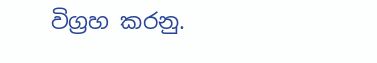විග්‍රහ කරනු.